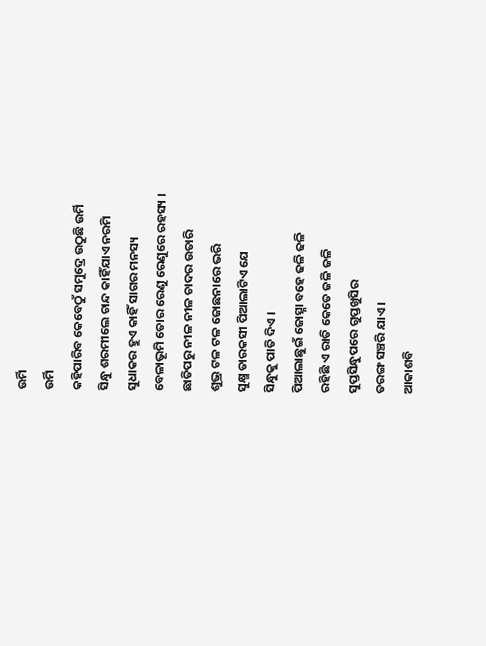ଉର୍ମି
ଉର୍ମି
କହିପାରିବ କେବେଠୁଁ ସମୁଦ୍ରେ ଉଠୁଛି ଉର୍ମି
ସିନ୍ଧୁ ଶରମୀଲେ ଚାନ୍ଦ କାହିଁଯାଏ ନରମି
ସୁଧାକର ହୁଏ କାହିଁ ସାଗର ମନସ୍ୟ
ବେଳାଭୂମି ତୋର ରେଣୁ ରେଣୁରେ ରହସ୍ୟ ।
ଛାତିପରୁ ନୀଳ ନୀଳ ଚାଦର ଉତାରି
ଶୁଭ୍ର ଟଳ ଟଳ ଜୋଛନାରେ ଭରି
ସୁକ୍ଷ୍ମ ତାରକସୀ ପିଆଲାଟିଏ ଯେ
ସିନ୍ଧୁକୁ ପାତି ଦିଏ ।
ପିଆଲାଛୁଇଁ ଜୋତ୍ସ୍ନା ବହେ ଢଳି ଢଳି
ରହିଛି ଏ ରାତି କେତେ ଜଳି ଜଳି
ସୁପ୍ତସିନ୍ଧୁପରେ ଗୁପ୍ତଖୁସିର
ତରଙ୍ଗ ସଞ୍ଚରି ଯାଏ ।
ଆକାଶବି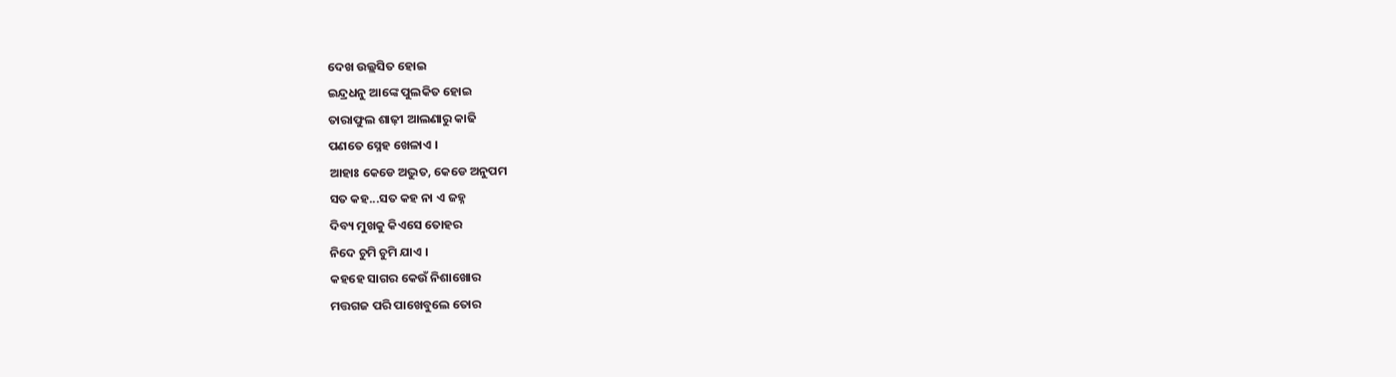ଦେଖ ଉଲ୍ଲସିତ ହୋଇ
ଇନ୍ଦ୍ରଧନୁ ଆଙ୍କେ ପୁଲକିତ ହୋଇ
ତାରାଫୁଲ ଶାଢ଼ୀ ଆଲଣାରୁ କାଢି
ପଣତେ ସ୍ନେହ ଖେଳାଏ ।
ଆହାଃ କେଡେ ଅଦ୍ଭୁତ, କେଡେ ଅନୁପମ
ସତ କହ...ସତ କହ ନା ଏ ଜହ୍ନ
ଦିବ୍ୟ ମୁଖକୁ କିଏସେ ତୋହର
ନିଦେ ଚୁମି ଚୁମି ଯାଏ ।
କହହେ ସାଗର କେଉଁ ନିଶାଖୋର
ମତ୍ତଗଜ ପରି ପାଖେବୁଲେ ତୋର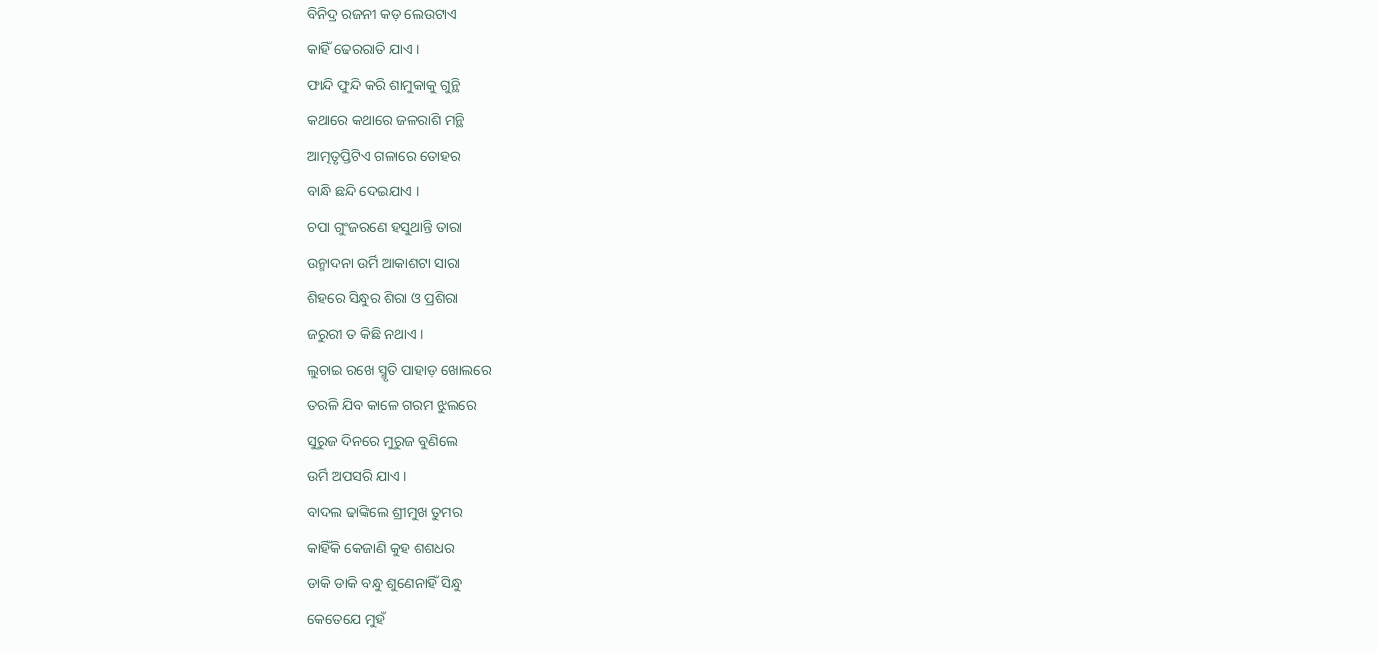ବିନିଦ୍ର ରଜନୀ କଡ଼ ଲେଉଟାଏ
କାହିଁ ଢେରରାତି ଯାଏ ।
ଫାନ୍ଦି ଫୁନ୍ଦି କରି ଶାମୁକାକୁ ଗୁନ୍ଥି
କଥାରେ କଥାରେ ଜଳରାଶି ମନ୍ଥି
ଆତ୍ମତୃପ୍ତିଟିଏ ଗଳାରେ ତୋହର
ବାନ୍ଧି ଛନ୍ଦି ଦେଇଯାଏ ।
ଚପା ଗୁଂଜରଣେ ହସୁଥାନ୍ତି ତାରା
ଉନ୍ମାଦନା ଉର୍ମି ଆକାଶଟା ସାରା
ଶିହରେ ସିନ୍ଧୁର ଶିରା ଓ ପ୍ରଶିରା
ଜରୁରୀ ତ କିଛି ନଥାଏ ।
ଲୁଚାଇ ରଖେ ସ୍ମୃତି ପାହାଡ଼ ଖୋଲରେ
ତରଳି ଯିବ କାଳେ ଗରମ ଝୁଲରେ
ସୁରୁଜ ଦିନରେ ମୁରୁଜ ବୁଣିଲେ
ଉର୍ମି ଅପସରି ଯାଏ ।
ବାଦଲ ଢାଙ୍କିଲେ ଶ୍ରୀମୁଖ ତୁମର
କାହିଁକି କେଜାଣି କୁହ ଶଶଧର
ଡାକି ଡାକି ବନ୍ଧୁ ଶୁଣେନାହିଁ ସିନ୍ଧୁ
କେତେଯେ ମୁହଁ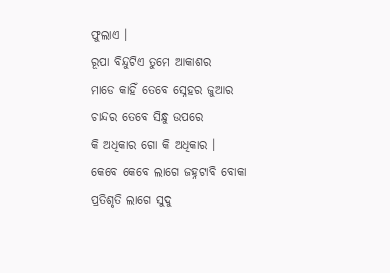ଫୁଲାଏ ।
ରୂପା ବିନ୍ଦୁଟିଏ ତୁମେ ଆକାଶର
ମାଡେ କାହିଁ ତେବେ ସ୍ନେହର ଜୁଆର
ଚାନ୍ଦର ତେବେ ସିନ୍ଧୁ ଉପରେ
କି ଅଧିକାର ଗୋ କି ଅଧିକାର ।
କେବେ କେବେ ଲାଗେ ଜହ୍ନଟାବି ବୋକା
ପ୍ରତିଶୃତି ଲାଗେ ସୁଦୁ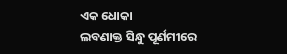ଏକ ଧୋକା
ଲବଣାକ୍ତ ସିନ୍ଧୁ ପୂର୍ଣମୀରେ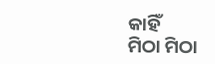କାହିଁ
ମିଠା ମିଠା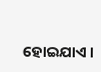ହୋଇଯାଏ ।